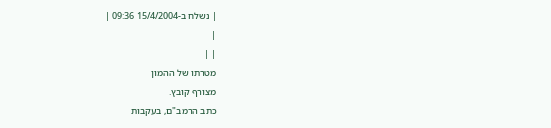| נשלח ב-15/4/2004 09:36 |
|
| |
מטרתו של ההמון
מצורף קובץ.
כתב הרמב"ם, בעקבות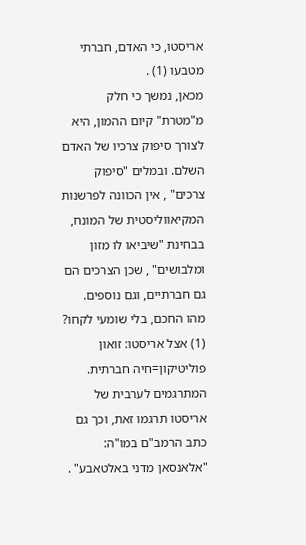אריסטו, כי האדם, חברתי מטבעו (1) .
מכאן, נמשך כי חלק מ"מטרת" קיום ההמון, היא לצורך סיפוק צרכיו של האדם השלם. ובמלים "סיפוק צרכים" , אין הכוונה לפרשנות המקיאווליסטית של המונח, בבחינת "שיביאו לו מזון ומלבושים" , שכן הצרכים הם גם חברתיים, וגם נוספים.
מהו החכם, בלי שומעי לקחו?
(1) אצל אריסטו: זואון פוליטיקון=חיה חברתית. המתרגמים לערבית של אריסטו תרגמו זאת, וכך גם כתב הרמב"ם במו"ה: "אלאנסאן מדני באלטאבע" .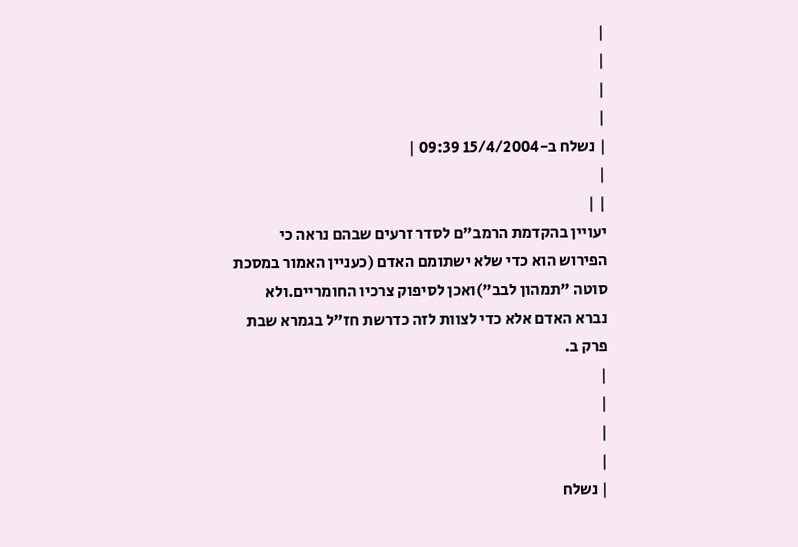|
|
|
|
| נשלח ב-15/4/2004 09:39 |
|
| |
יעויין בהקדמת הרמב"ם לסדר זרעים שבהם נראה כי הפירוש הוא כדי שלא ישתומם האדם (כעניין האמור במסכת סוטה "תמהון לבב")ואכן לסיפוק צרכיו החומריים.ולא נברא האדם אלא כדי לצוות לזה כדרשת חז"ל בגמרא שבת פרק ב.
|
|
|
|
| נשלח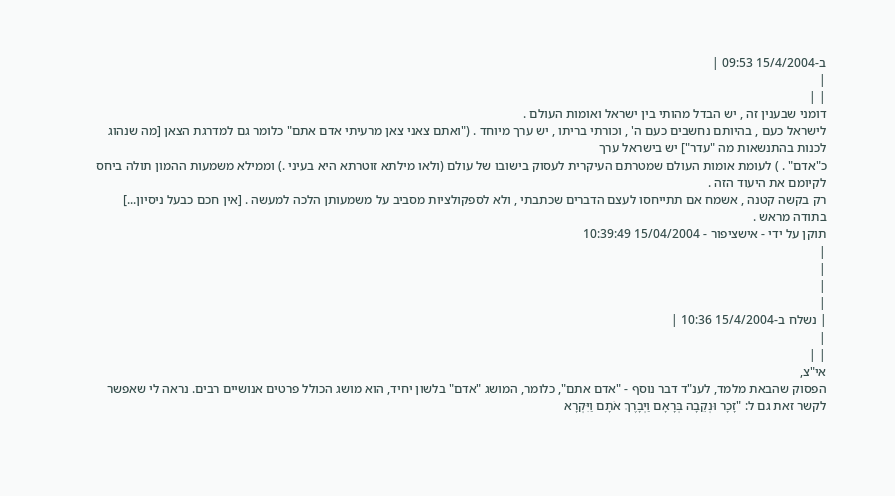ב-15/4/2004 09:53 |
|
| |
דומני שבענין זה , יש הבדל מהותי בין ישראל ואומות העולם .
לישראל כעם , בהיותם נחשבים כעם ה' , וכורתי בריתו , יש ערך מיוחד . ("ואתם צאני צאן מרעיתי אדם אתם" כלומר גם למדרגת הצאן [מה שנהוג לכנות בהתנשאות מה "עדר"] יש בישראל ערך
כ"אדם" . ) לעומת אומות העולם שמטרתם העיקרית לעסוק בישובו של עולם (ולאו מילתא זוטרתא היא בעיני .) וממילא משמעות ההמון תולה ביחס לקיומם את היעוד הזה .
רק בקשה קטנה , אשמח אם תתייחסו לעצם הדברים שכתבתי , ולא לספקולציות מסביב על משמעותן הלכה למעשה . [אין חכם כבעל ניסיון...]
בתודה מראש .
תוקן על ידי - אישציפור - 15/04/2004 10:39:49
|
|
|
|
| נשלח ב-15/4/2004 10:36 |
|
| |
אי"צ,
הפסוק שהבאת מלמד, לענ"ד דבר נוסף - "אדם אתם", כלומר, המושג "אדם" בלשון יחיד, הוא מושג הכולל פרטים אנושיים רבים. נראה לי שאפשר לקשר זאת גם ל: "זָכָר וּנְקֵבָה בְּרָאָם וַיְבָרֶךְ אֹתָם וַיִּקְרָא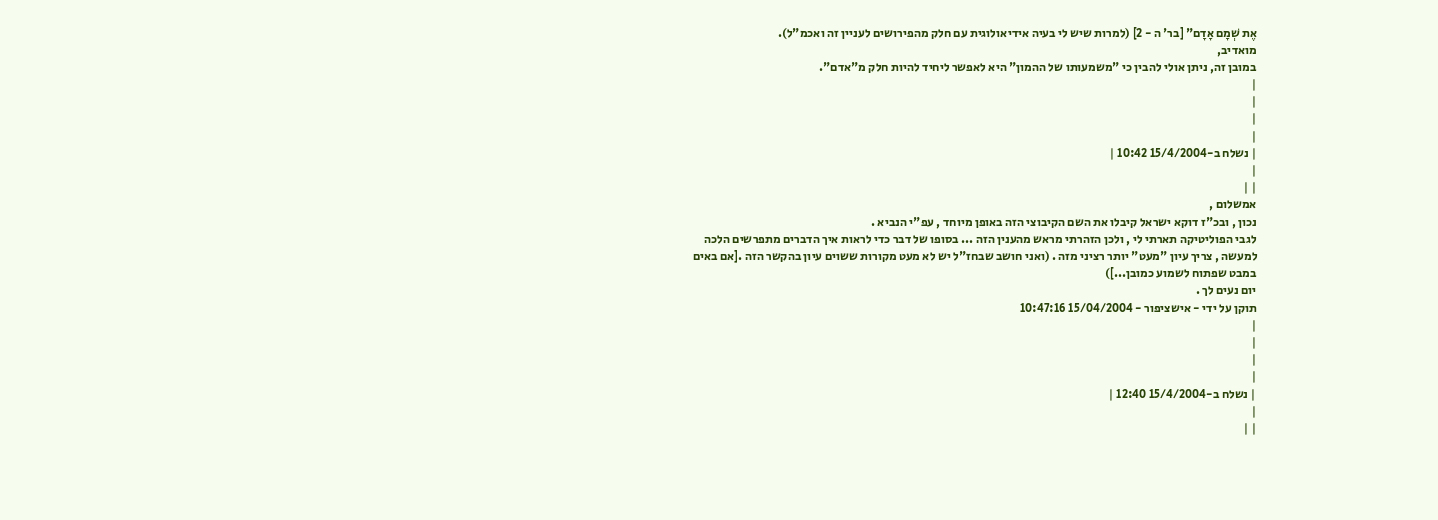אֶת שְׁמָם אָדָם" [בר' ה - 2] (למרות שיש לי בעיה אידיאולוגית עם חלק מהפירושים לעניין זה ואכמ"ל).
מואדיב,
במובן זה, ניתן אולי להבין כי "משמעותו של ההמון" היא לאפשר ליחיד להיות חלק מ"אדם".
|
|
|
|
| נשלח ב-15/4/2004 10:42 |
|
| |
אמשלום ,
נכון , ובכ"ז דוקא ישראל קיבלו את השם הקיבוצי הזה באופן מיוחד , עפ"י הנביא .
לגבי הפוליטיקה תארתי לי , ולכן הזהרתי מראש מהענין הזה ... בסופו של דבר כדי לראות איך הדברים מתפרשים הלכה למעשה , צריך עיון "מעט" יותר רציני מזה . (ואני חושב שבחז"ל יש לא מעט מקורות ששוים עיון בהקשר הזה .[אם באים במבט שפתוח לשמוע כמובן...])
יום נעים לך .
תוקן על ידי - אישציפור - 15/04/2004 10:47:16
|
|
|
|
| נשלח ב-15/4/2004 12:40 |
|
| |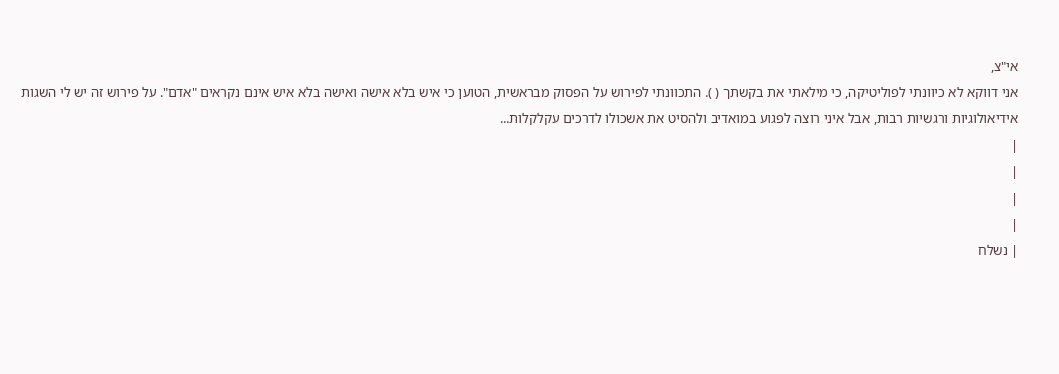אי"צ,
אני דווקא לא כיוונתי לפוליטיקה, כי מילאתי את בקשתך ( ). התכוונתי לפירוש על הפסוק מבראשית, הטוען כי איש בלא אישה ואישה בלא איש אינם נקראים "אדם". על פירוש זה יש לי השגות אידיאולוגיות ורגשיות רבות, אבל איני רוצה לפגוע במואדיב ולהסיט את אשכולו לדרכים עקלקלות...
|
|
|
|
| נשלח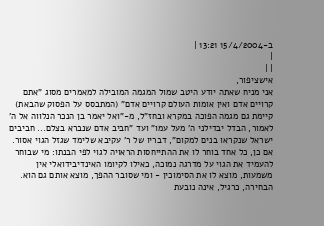ב-15/4/2004 13:21 |
|
| |
אישציפור,
אני מניח שאתה יודע היטב שמול המגמה המובילה למאמרים מסוג "אתם קרויים אדם ואין אומות העולם קרויים אדם" (המתבסס על הפסוק שהבאת) קיימת גם מגמה הפוכה במקרא ובחז"ל, מ-"ואל יאמר בן הנכר הנלווה אל ה' לאמור, הבדל יבדילני ה' מעל עמו" ועד "חביב אדם שנברא בצלם... חביבים ישראל שנקראו בנים למקום", דבריו של ר' עקיבא שלימד שגזל הגוי אסור. אם כן, כל אחד בוחר לו את ההתייחסות הראויה לגוי לפי הבנתו: מי שבוחר להעמיד את הגוי על מדרגה נמוכה, כאילו לקיומו האינדיבידואלי אין משמעות, מוצא לו את הסימוכין - ומי שסובר ההפך, מוצא אותם גם הוא. הבחירה, כרגיל, אינה נובעת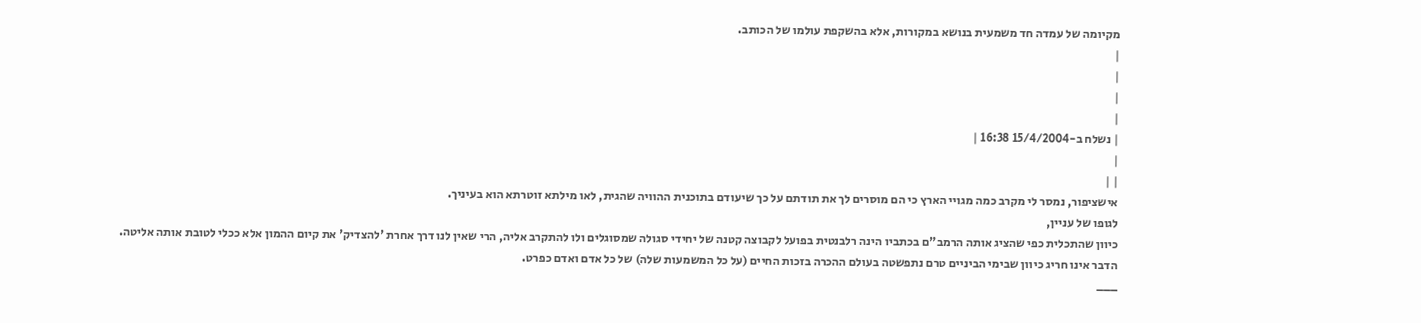מקיומה של עמדה חד משמעית בנושא במקורות, אלא בהשקפת עולמו של הכותב.
|
|
|
|
| נשלח ב-15/4/2004 16:38 |
|
| |
אישציפור, נמסר לי מקרב כמה מגויי הארץ כי הם מוסרים לך את תודתם על כך שיעודם בתוכנית ההוויה שהגית, לאו מילתא זוטרתא הוא בעיניך.
לגופו של עניין,
כיוון שהתכלית כפי שהציג אותה הרמב"ם בכתביו הינה רלבנטית בפועל לקבוצה קטנה של יחידי סגולה שמסוגלים ולו להתקרב אליה, הרי שאין לנו דרך אחרת 'להצדיק' את קיום ההמון אלא ככלי לטובת אותה אליטה.
הדבר אינו חריג כיוון שבימי הביניים טרם נתפשטה בעולם ההכרה בזכות החיים (על כל המשמעות שלה) של כל אדם ואדם כפרט.
___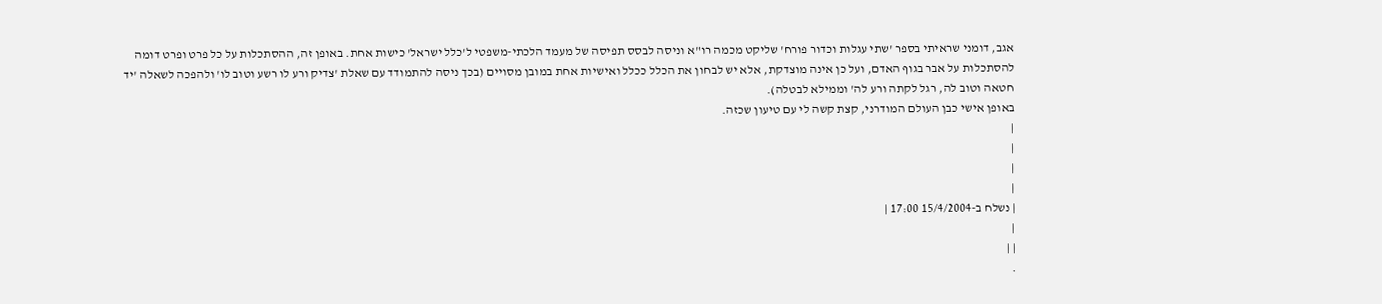אגב, דומני שראיתי בספר 'שתי עגלות וכדור פורח' שליקט מכמה רו"א וניסה לבסס תפיסה של מעמד הלכתי-משפטי ל'כלל ישראל' כישות אחת. באופן זה, ההסתכלות על כל פרט ופרט דומה להסתכלות על אבר בגוף האדם, ועל כן אינה מוצדקת, אלא יש לבחון את הכלל ככלל ואישיות אחת במובן מסויים (בכך ניסה להתמודד עם שאלת 'צדיק ורע לו רשע וטוב לו' ולהפכה לשאלה 'יד חטאה וטוב לה, רגל לקתה ורע לה' וממילא לבטלה).
באופן אישי כבן העולם המודרני, קצת קשה לי עם טיעון שכזה.
|
|
|
|
| נשלח ב-15/4/2004 17:00 |
|
| |
.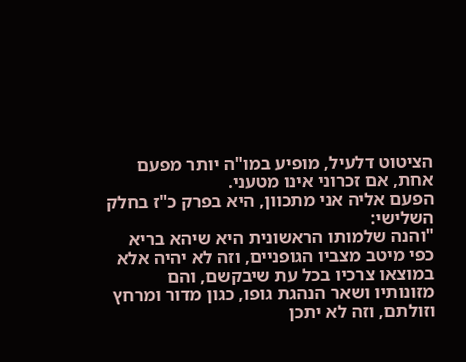הציטוט דלעיל, מופיע במו"ה יותר מפעם אחת, אם זכרוני אינו מטעני.
הפעם אליה אני מתכוון, היא בפרק כ"ז בחלק השלישי:
"והנה שלמותו הראשונית היא שיהא בריא כפי מיטב מצביו הגופניים, וזה לא יהיה אלא במוצאו צרכיו בכל עת שיבקשם, והם מזונותיו ושאר הנהגת גופו, כגון מדור ומרחץ וזולתם, וזה לא יתכן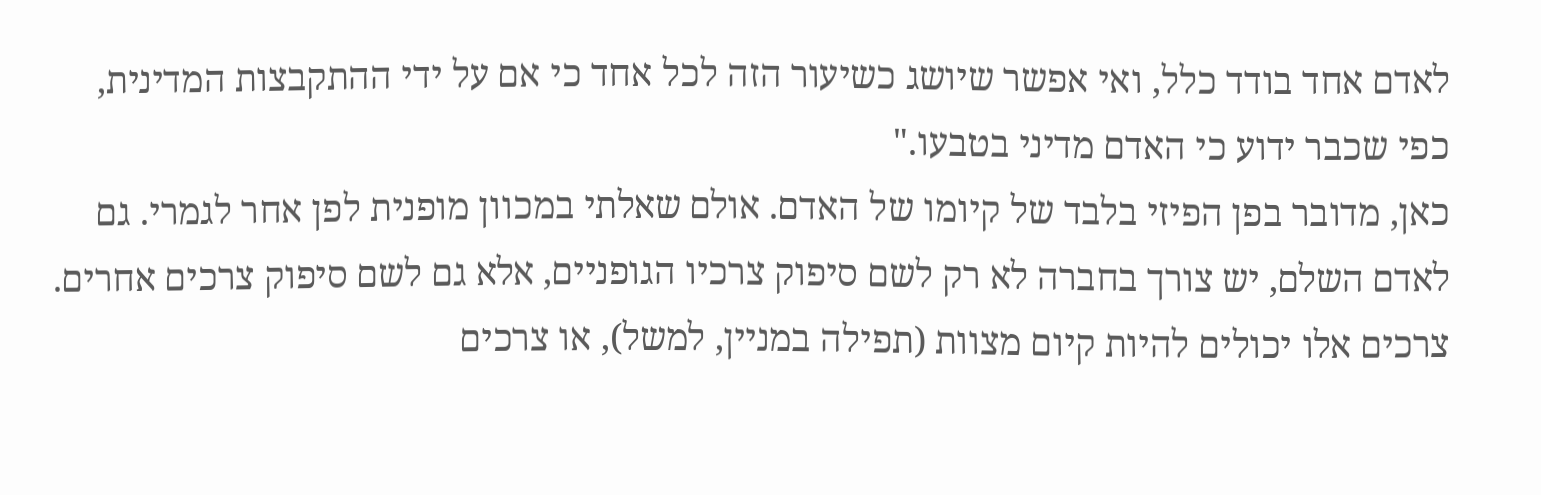לאדם אחד בודד כלל, ואי אפשר שיושג כשיעור הזה לכל אחד כי אם על ידי ההתקבצות המדינית, כפי שכבר ידוע כי האדם מדיני בטבעו."
כאן, מדובר בפן הפיזי בלבד של קיומו של האדם. אולם שאלתי במכוון מופנית לפן אחר לגמרי. גם לאדם השלם, יש צורך בחברה לא רק לשם סיפוק צרכיו הגופניים, אלא גם לשם סיפוק צרכים אחרים. צרכים אלו יכולים להיות קיום מצוות (תפילה במניין, למשל), או צרכים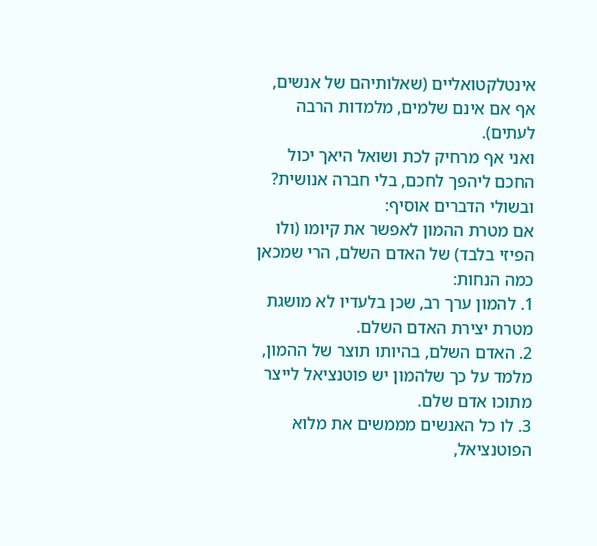אינטלקטואליים (שאלותיהם של אנשים, אף אם אינם שלמים, מלמדות הרבה לעתים).
ואני אף מרחיק לכת ושואל היאך יכול החכם ליהפך לחכם, בלי חברה אנושית?
ובשולי הדברים אוסיף:
אם מטרת ההמון לאפשר את קיומו (ולו הפיזי בלבד) של האדם השלם, הרי שמכאן כמה הנחות:
1. להמון ערך רב, שכן בלעדיו לא מושגת מטרת יצירת האדם השלם.
2. האדם השלם, בהיותו תוצר של ההמון, מלמד על כך שלהמון יש פוטנציאל לייצר מתוכו אדם שלם.
3. לו כל האנשים מממשים את מלוא הפוטנציאל,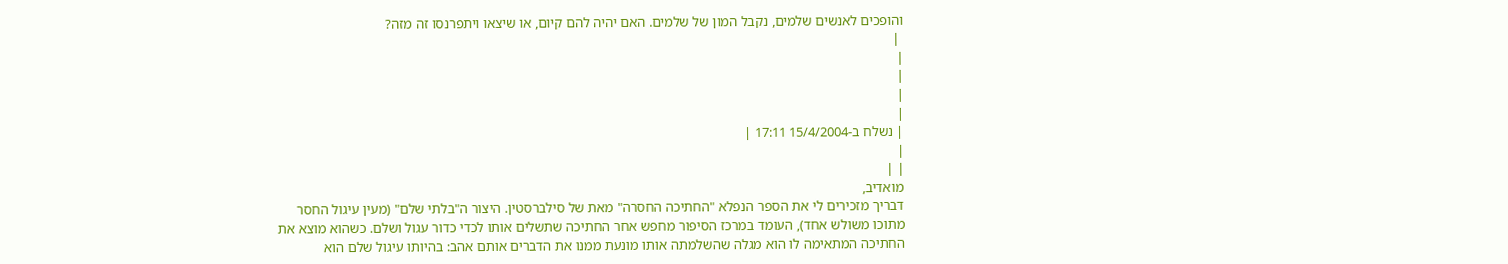והופכים לאנשים שלמים, נקבל המון של שלמים. האם יהיה להם קיום, או שיצאו ויתפרנסו זה מזה?
 |
|
|
|
|
| נשלח ב-15/4/2004 17:11 |
|
| |
מואדיב,
דבריך מזכירים לי את הספר הנפלא "החתיכה החסרה" מאת של סילברסטין. היצור ה"בלתי שלם" (מעין עיגול החסר מתוכו משולש אחד), העומד במרכז הסיפור מחפש אחר החתיכה שתשלים אותו לכדי כדור עגול ושלם. כשהוא מוצא את החתיכה המתאימה לו הוא מגלה שהשלמתה אותו מונעת ממנו את הדברים אותם אהב: בהיותו עיגול שלם הוא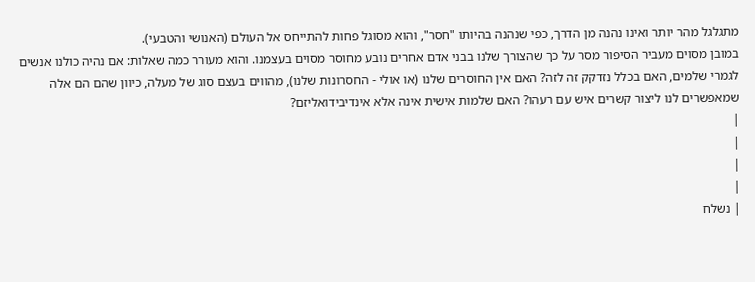מתגלגל מהר יותר ואינו נהנה מן הדרך, כפי שנהנה בהיותו "חסר", והוא מסוגל פחות להתייחס אל העולם (האנושי והטבעי).
במובן מסוים מעביר הסיפור מסר על כך שהצורך שלנו בבני אדם אחרים נובע מחוסר מסוים בעצמנו. והוא מעורר כמה שאלות: אם נהיה כולנו אנשים לגמרי שלמים, האם בכלל נזדקק זה לזה? האם אין החוסרים שלנו (או אולי - החסרונות שלנו), מהווים בעצם סוג של מעלה, כיוון שהם הם אלה שמאפשרים לנו ליצור קשרים איש עם רעהו? האם שלמות אישית אינה אלא אינדיבידואליזם?
|
|
|
|
| נשלח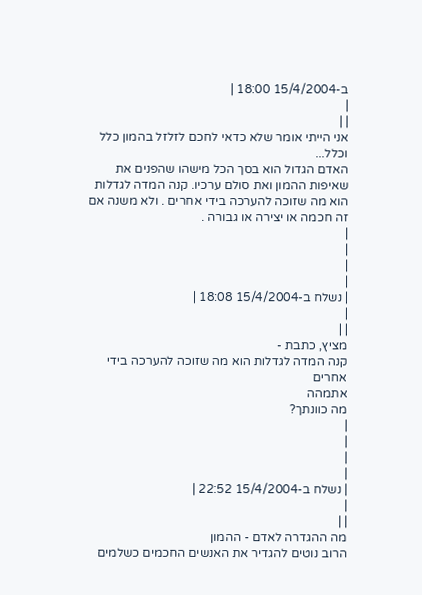ב-15/4/2004 18:00 |
|
| |
אני הייתי אומר שלא כדאי לחכם לזלזל בהמון כלל וכלל...
האדם הגדול הוא בסך הכל מישהו שהפנים את שאיפות ההמון ואת סולם ערכיו. קנה המדה לגדלות הוא מה שזוכה להערכה בידי אחרים . ולא משנה אם זה חכמה או יצירה או גבורה .
|
|
|
|
| נשלח ב-15/4/2004 18:08 |
|
| |
מציץ, כתבת -
קנה המדה לגדלות הוא מה שזוכה להערכה בידי אחרים
אתמהה
מה כוונתך?
|
|
|
|
| נשלח ב-15/4/2004 22:52 |
|
| |
מה ההגדרה לאדם - ההמון
הרוב נוטים להגדיר את האנשים החכמים כשלמים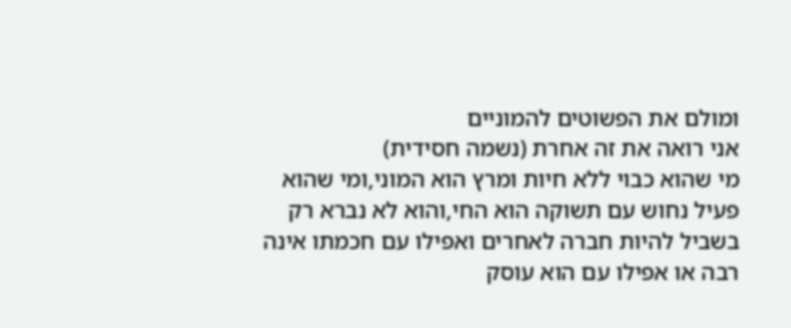ומולם את הפשוטים להמוניים
אני רואה את זה אחרת (נשמה חסידית)
מי שהוא כבוי ללא חיות ומרץ הוא המוני,ומי שהוא פעיל נחוש עם תשוקה הוא החי,והוא לא נברא רק בשביל להיות חברה לאחרים ואפילו עם חכמתו אינה רבה או אפילו עם הוא עוסק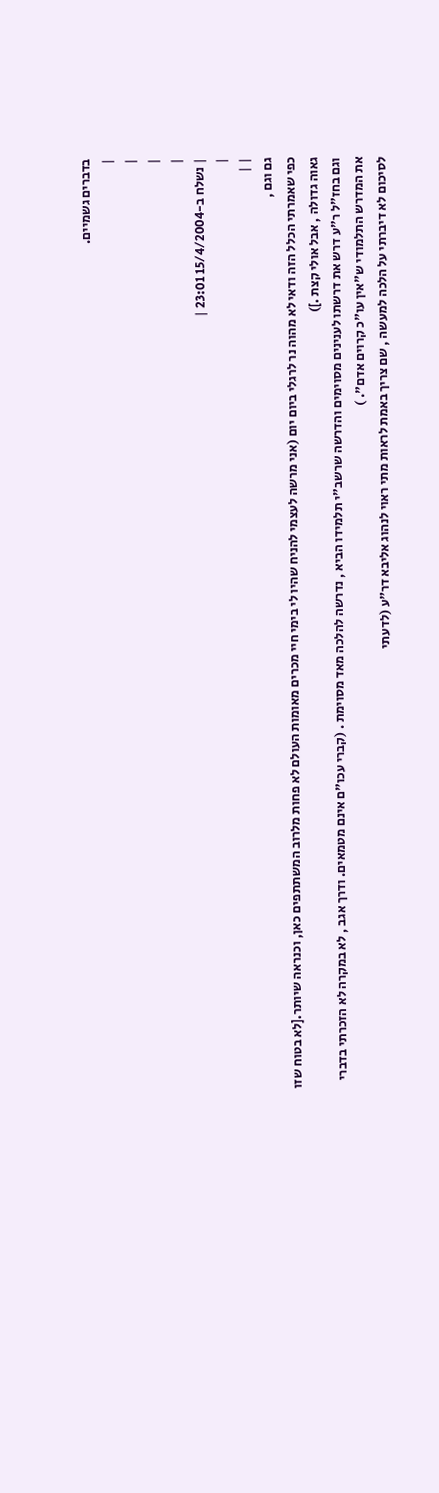בדברים גשמיים.
|
|
|
|
| נשלח ב-15/4/2004 23:01 |
|
| |
גם וגם ,
כפי שאמרתי הכלל הזה ודאי לא מהוה נר לרגלי ביום יום (אני מרשה לעצמי להניח שהיו לי בימי חיי מכרים מאומות העולם לא פחות מלרוב המשתתפים כאן, וכנראה שיותר.[לא בטוח שזו גאוה גדולה , אבל אולי קצת .])
וגם בחז"ל ר"ע דרש את דרשתו לענינים מסוימים והדרשה שרשב"י תלמידו הביא , נדרשה להלכה מאד מסוימת . (קברי עכו"ם אינם מטמאים. ודרך אגב , לא במקרה לא הזכרתי בדברי את המדרש התלמודי ש"אין עו"כ קרוים אדם". )
לסיכום לא דיברתי על הלכה למעשה , שם צריך באמת לראות מתי ראוי לנהוג אליבא דר"ע (לדעתי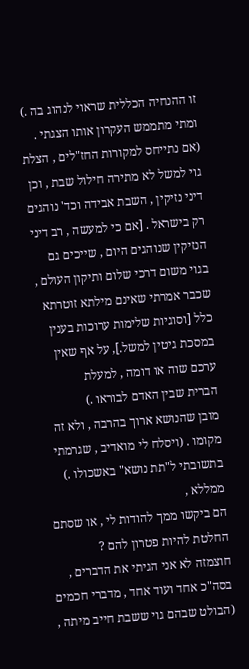זו ההנחיה הכללית שראוי לנהוג בה .) ומתי מתממש העקרון אותו הצגתי . (אם נתייחס למקורות החז"לים , הצלת גוי למשל לא מתירה חילול שבת , וכן דיני נזיקין , השבת אבידה וכד' נוהגים רק בישראל . [אם כי למעשה , רב דיני הנזיקין שנוהגים היום , שייכים גם בגוי משום דרכי שלום ותיקון העולם , שכבר אמרתי שאינם מילתא זוטרתא כלל [וסוגיות שלימות ערוכות בענין במסכת גיטין למשל.], על אף שאין ערכם שוה או דומה , למעלת
הברית שבין האדם לבוראו .)
מובן שהנושא ארוך בהרבה , ולא זה מקומו . (ויסלח לי מואדיב , שגרמתי בתשובתי ל"תת נושא" באשכולו .)
ממללא ,
הם ביקשו ממך להודות לי , או שסתם החלטת להיות פטרון להם ?
חוצמזה לא אני הגיתי את הדברים , בסה"כ אחד ועוד אחד , מדברי חכמים (הבולט שבהם גוי ששבת חייב מיתה ,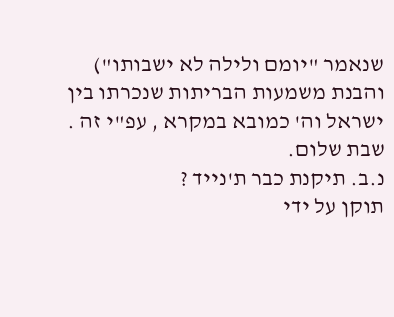שנאמר "יומם ולילה לא ישבותו") והבנת משמעות הבריתות שנכרתו בין ישראל וה' כמובא במקרא , עפ"י זה .
שבת שלום.
נ.ב. תיקנת כבר ת'נייד ?
תוקן על ידי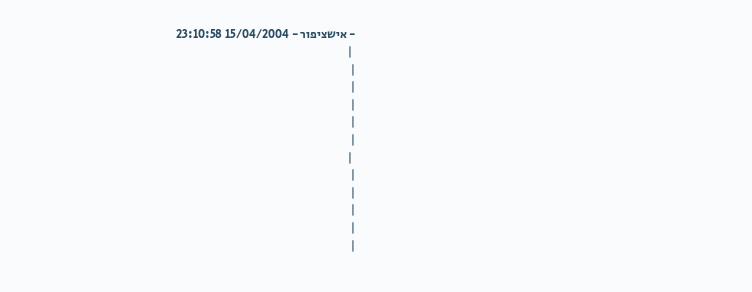- אישציפור - 15/04/2004 23:10:58
 |
|
|
|
|
|
 |
|
|
|
|
|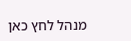מנהל לחץ כאן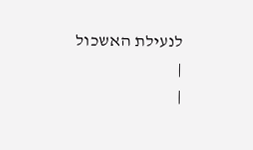לנעילת האשכול
|
|